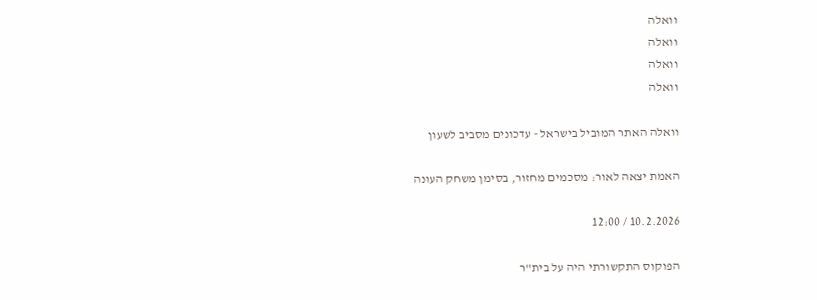וואלה
וואלה
וואלה
וואלה

וואלה האתר המוביל בישראל - עדכונים מסביב לשעון

האמת יצאה לאור: מסכמים מחזור, בסימן משחק העונה

10.2.2026 / 12:00

הפוקוס התקשורתי היה על בית"ר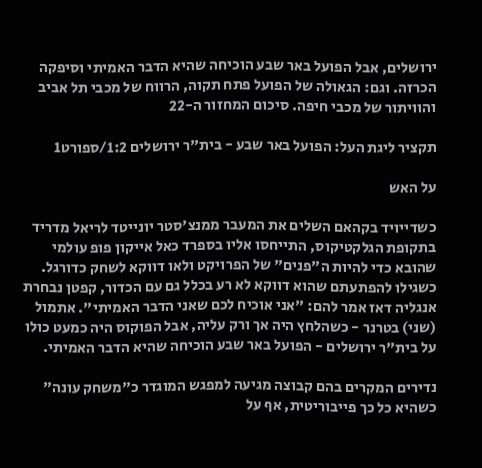ירושלים, אבל הפועל באר שבע הוכיחה שהיא הדבר האמיתי וסיפקה הכרזה. וגם: הגאולה של הפועל פתח תקוה, הרווח של מכבי תל אביב והוויתור של מכבי חיפה. סיכום המחזור ה-22

תקציר ליגת העל: הפועל באר שבע - בית"ר ירושלים 1:2/ספורט1

על האש

כשדייויד בקהאם השלים את המעבר ממנצ'סטר יונייטד לריאל מדריד בתקופת הגלקטיקוס, התייחסו אליו בספרד כאל אייקון פופ עולמי שהובא כדי להיות ה"פנים" של הפרויקט ולאו דווקא לשחק כדורגל. כשגילו להפתעתם שהוא דווקא לא רע בכלל גם עם הכדור, קפטן נבחרת אנגליה דאז אמר להם: "אני אוכיח לכם שאני הדבר האמיתי". אתמול (שני) בטרנר - כשהלחץ היה אך ורק עליה, אבל הפוקוס היה כמעט כולו על בית"ר ירושלים - הפועל באר שבע הוכיחה שהיא הדבר האמיתי.

נדירים המקרים בהם קבוצה מגיעה למפגש המוגדר כ"משחק עונה" כשהיא כל כך פייבוריטית, אף על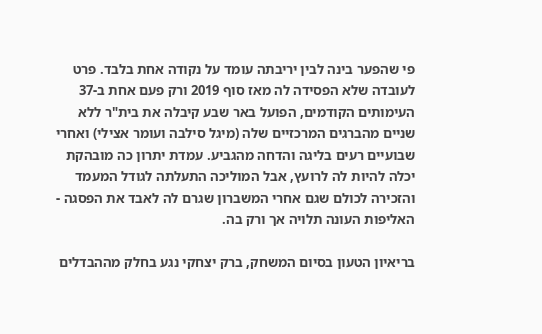פי שהפער בינה לבין יריבתה עומד על נקודה אחת בלבד. פרט לעובדה שלא הפסידה לה מאז סוף 2019 ורק פעם אחת ב-37 העימותים הקודמים, הפועל באר שבע קיבלה את בית"ר ללא שניים מהברגים המרכזיים שלה (מיגל סילבה ועומר אצילי) ואחרי שבועיים רעים בליגה והדחה מהגביע. עמדת יתרון כה מובהקת יכלה להיות לה לרועץ, אבל המוליכה התעלתה לגודל המעמד והזכירה לכולם שגם אחרי המשברון שגרם לה לאבד את הפסגה - האליפות העונה תלויה אך ורק בה.

בריאיון הטעון בסיום המשחק, ברק יצחקי נגע בחלק מההבדלים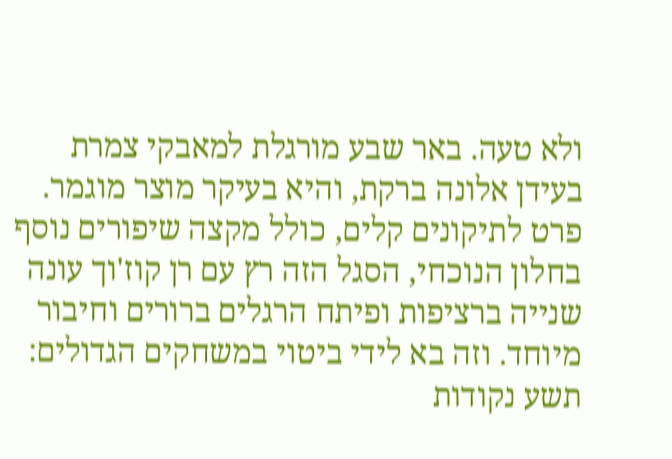ולא טעה. באר שבע מורגלת למאבקי צמרת בעידן אלונה ברקת, והיא בעיקר מוצר מוגמר. פרט לתיקונים קלים, כולל מקצה שיפורים נוסף בחלון הנוכחי, הסגל הזה רץ עם רן קוז'וך עונה שנייה ברציפות ופיתח הרגלים ברורים וחיבור מיוחד. וזה בא לידי ביטוי במשחקים הגדולים: תשע נקודות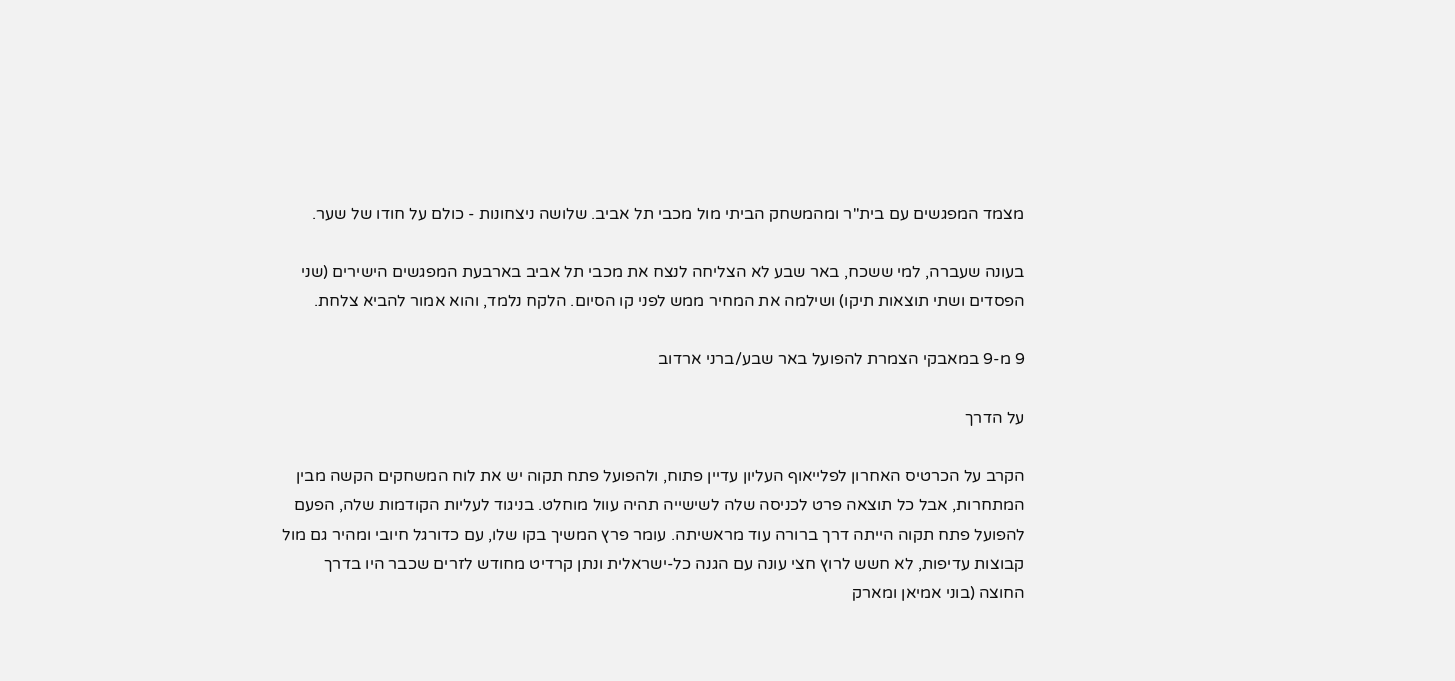מצמד המפגשים עם בית"ר ומהמשחק הביתי מול מכבי תל אביב. שלושה ניצחונות - כולם על חודו של שער.

בעונה שעברה, למי ששכח, באר שבע לא הצליחה לנצח את מכבי תל אביב בארבעת המפגשים הישירים (שני הפסדים ושתי תוצאות תיקו) ושילמה את המחיר ממש לפני קו הסיום. הלקח נלמד, והוא אמור להביא צלחת.

9 מ-9 במאבקי הצמרת להפועל באר שבע/ברני ארדוב

על הדרך

הקרב על הכרטיס האחרון לפלייאוף העליון עדיין פתוח, ולהפועל פתח תקוה יש את לוח המשחקים הקשה מבין המתחרות, אבל כל תוצאה פרט לכניסה שלה לשישייה תהיה עוול מוחלט. בניגוד לעליות הקודמות שלה, הפעם להפועל פתח תקוה הייתה דרך ברורה עוד מראשיתה. עומר פרץ המשיך בקו שלו, עם כדורגל חיובי ומהיר גם מול קבוצות עדיפות, לא חשש לרוץ חצי עונה עם הגנה כל-ישראלית ונתן קרדיט מחודש לזרים שכבר היו בדרך החוצה (בוני אמיאן ומארק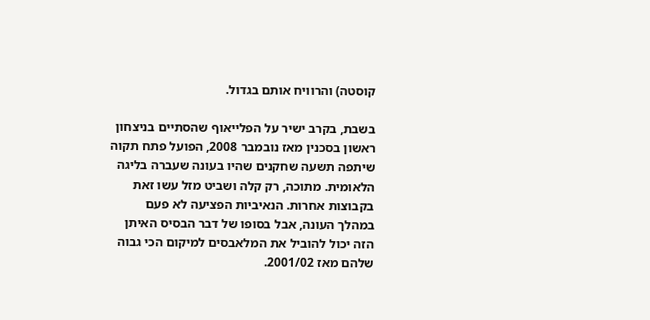קוסטה) והרוויח אותם בגדול.

בשבת, בקרב ישיר על הפלייאוף שהסתיים בניצחון ראשון בסכנין מאז נובמבר 2008, הפועל פתח תקוה שיתפה תשעה שחקנים שהיו בעונה שעברה בליגה הלאומית. מתוכה, רק קלה ושביט מזל עשו זאת בקבוצות אחרות. הנאיביות הפציעה לא פעם במהלך העונה, אבל בסופו של דבר הבסיס האיתן הזה יכול להוביל את המלאבסים למיקום הכי גבוה שלהם מאז 2001/02.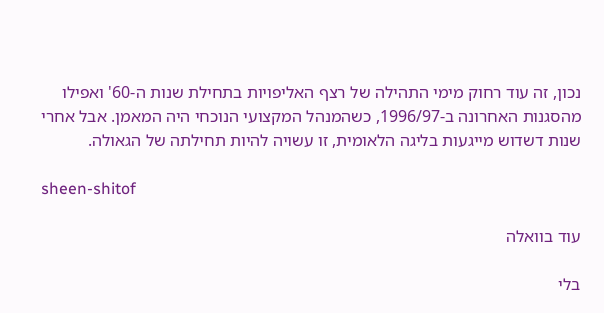נכון, זה עוד רחוק מימי התהילה של רצף האליפויות בתחילת שנות ה-60' ואפילו מהסגנות האחרונה ב-1996/97, כשהמנהל המקצועי הנוכחי היה המאמן. אבל אחרי שנות דשדוש מייגעות בליגה הלאומית, זו עשויה להיות תחילתה של הגאולה.

sheen-shitof

עוד בוואלה

בלי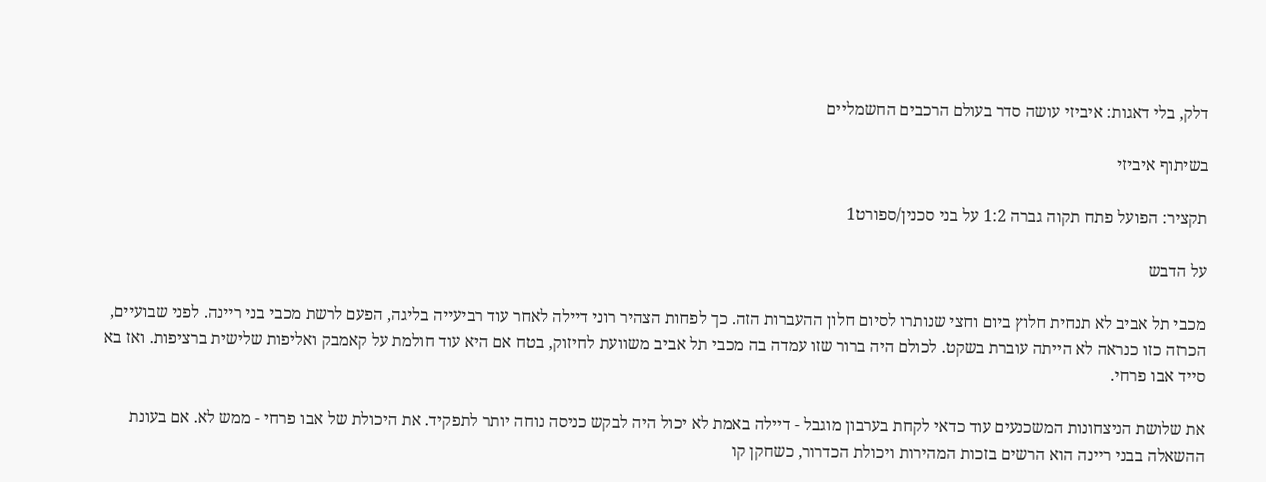דלק, בלי דאגות: איביזי עושה סדר בעולם הרכבים החשמליים

בשיתוף איביזי

תקציר: הפועל פתח תקוה גברה 1:2 על בני סכנין/ספורט1

על הדבש

מכבי תל אביב לא תנחית חלוץ ביום וחצי שנותרו לסיום חלון ההעברות הזה. כך לפחות הצהיר רוני דיילה לאחר עוד רביעייה בליגה, הפעם לרשת מכבי בני ריינה. לפני שבועיים, הכרזה כזו כנראה לא הייתה עוברת בשקט. לכולם היה ברור שזו עמדה בה מכבי תל אביב משוועת לחיזוק, בטח אם היא עוד חולמת על קאמבק ואליפות שלישית ברציפות. ואז בא סייד אבו פרחי.

את שלושת הניצחונות המשכנעים עוד כדאי לקחת בערבון מוגבל - דיילה באמת לא יכול היה לבקש כניסה נוחה יותר לתפקיד. את היכולת של אבו פרחי - ממש לא. אם בעונת ההשאלה בבני ריינה הוא הרשים בזכות המהירות ויכולת הכדרור, כשחקן קו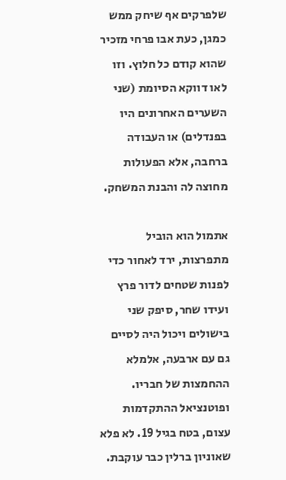שלפרקים אף שיחק ממש כמגן, כעת אבו פרחי מזכיר שהוא קודם כל חלוץ. וזו לאו דווקא הסיומת (שני השערים האחרונים היו בפנדלים) או העבודה ברחבה, אלא הפעולות מחוצה לה והבנת המשחק.

אתמול הוא הוביל מתפרצות, ירד לאחור כדי לפנות שטחים לדור פרץ ועידו שחר, סיפק שני בישולים ויכול היה לסיים גם עם ארבעה, אלמלא ההחמצות של חבריו. ופוטנציאל ההתקדמות עצום, בטח בגיל 19. לא פלא שאוניון ברלין כבר עוקבת.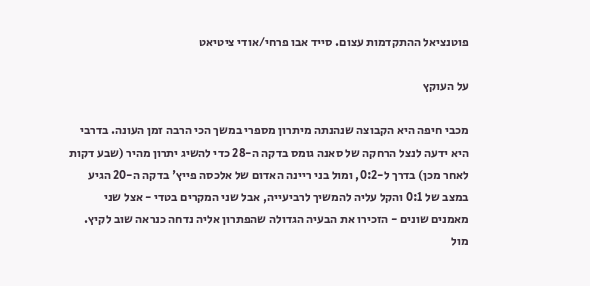פוטנציאל ההתקדמות עצום. סייד אבו פרחי/אודי ציטיאט

על העוקץ

מכבי חיפה היא הקבוצה שנהנתה מיתרון מספרי במשך הכי הרבה זמן העונה. בדרבי היא ידעה לנצל הרחקה של סאנה גומס בדקה ה-28 כדי להשיג יתרון מהיר (שבע דקות לאחר מכן) בדרך ל-0:2, ומול בני ריינה האדום של אלכסה פייץ' בדקה ה-20 הגיע במצב של 0:1 והקל עליה להמשיך לרביעייה, אבל שני המקרים בטדי - אצל שני מאמנים שונים - הזכירו את הבעיה הגדולה שהפתרון אליה נדחה כנראה שוב לקיץ. מול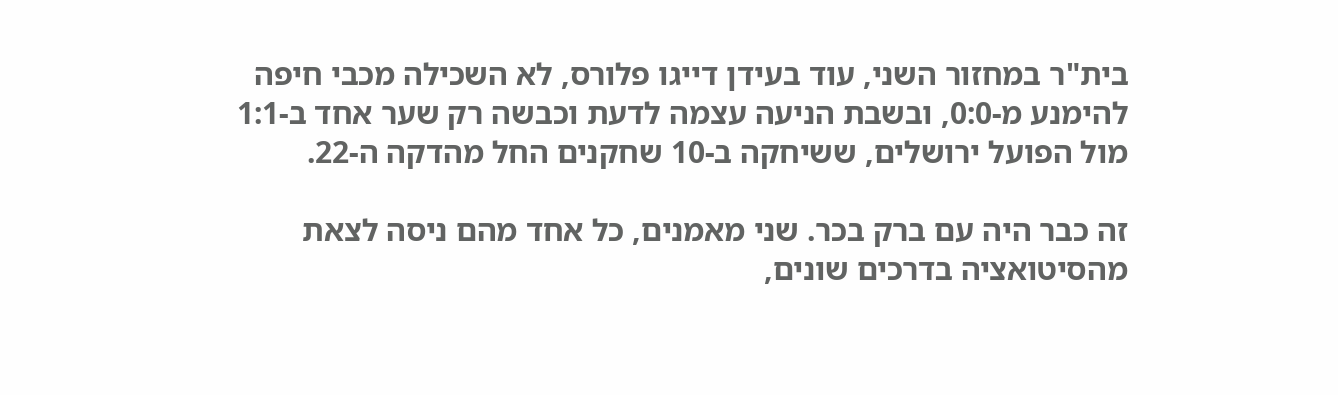בית"ר במחזור השני, עוד בעידן דייגו פלורס, לא השכילה מכבי חיפה להימנע מ-0:0, ובשבת הניעה עצמה לדעת וכבשה רק שער אחד ב-1:1 מול הפועל ירושלים, ששיחקה ב-10 שחקנים החל מהדקה ה-22.

זה כבר היה עם ברק בכר. שני מאמנים, כל אחד מהם ניסה לצאת מהסיטואציה בדרכים שונים,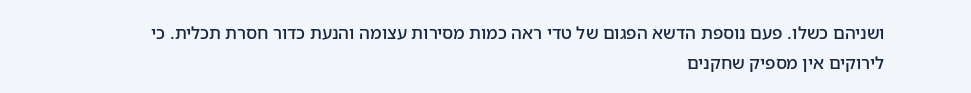ושניהם כשלו. פעם נוספת הדשא הפגום של טדי ראה כמות מסירות עצומה והנעת כדור חסרת תכלית. כי לירוקים אין מספיק שחקנים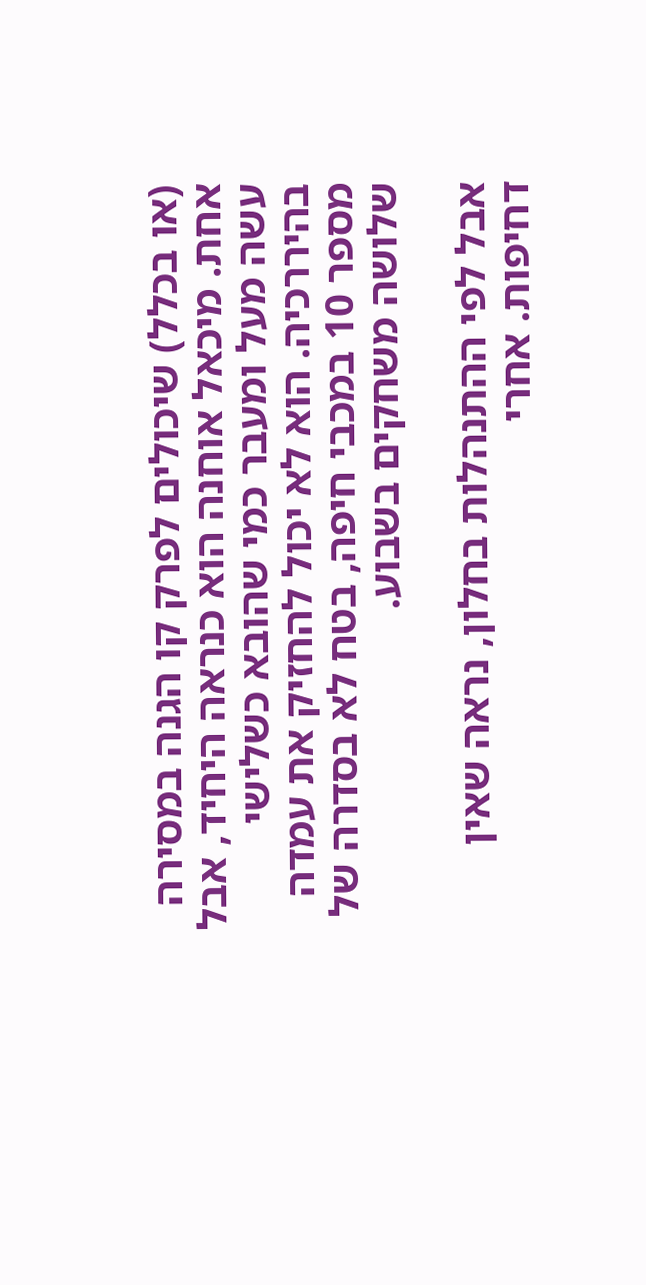(או בכלל) שיכולים לפרק קו הגנה במסירה אחת. מיכאל אוחנה הוא כנראה היחיד, אבל עשה מעל ומעבר כמי שהובא כשלישי בהיררכיה. הוא לא יכול להחזיק את עמדה מספר 10 במכבי חיפה, בטח לא בסדרה של שלושה משחקים בשבוע.

אבל לפי ההתנהלות בחלון, נראה שאין דחיפות. אחרי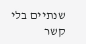שנתיים בלי קשר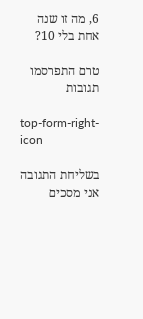6, מה זו שנה אחת בלי 10?

טרם התפרסמו תגובות

top-form-right-icon

בשליחת התגובה אני מסכים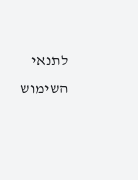לתנאי השימוש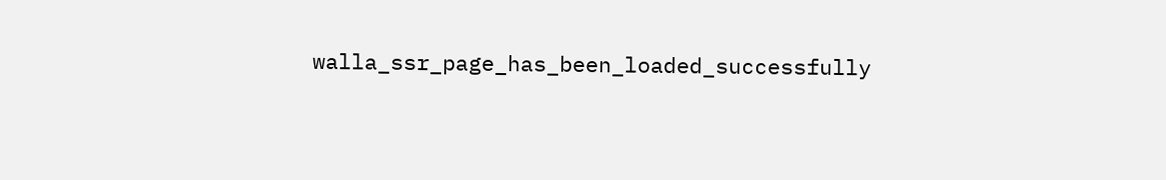walla_ssr_page_has_been_loaded_successfully